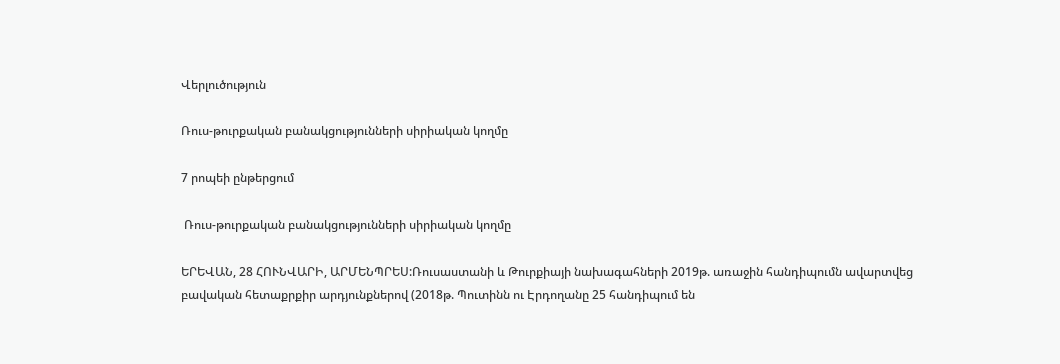Վերլուծություն

Ռուս-թուրքական բանակցությունների սիրիական կողմը

7 րոպեի ընթերցում

 Ռուս-թուրքական բանակցությունների սիրիական կողմը

ԵՐԵՎԱՆ, 28 ՀՈՒՆՎԱՐԻ, ԱՐՄԵՆՊՐԵՍ:Ռուսաստանի և Թուրքիայի նախագահների 2019թ. առաջին հանդիպումն ավարտվեց բավական հետաքրքիր արդյունքներով (2018թ. Պուտինն ու Էրդողանը 25 հանդիպում են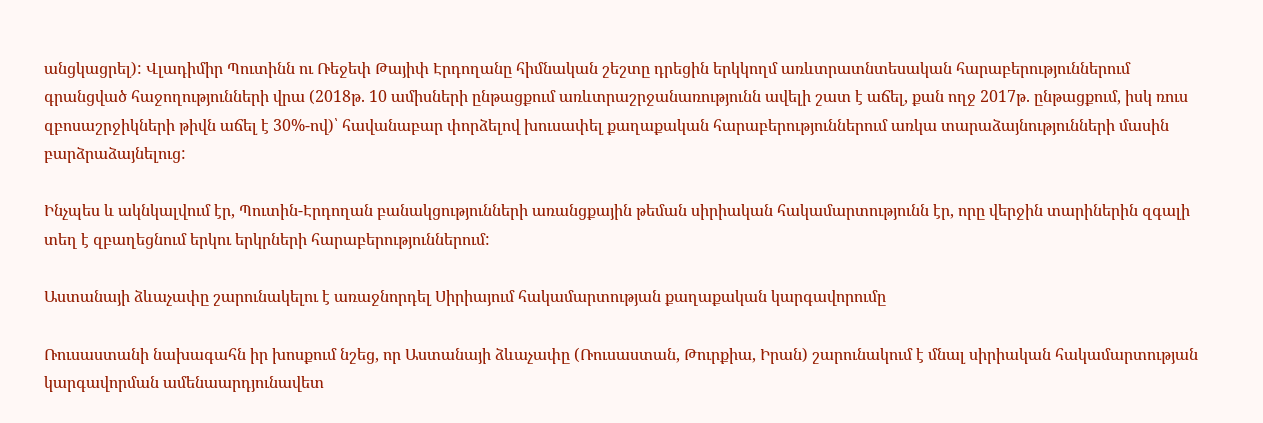անցկացրել): Վլադիմիր Պուտինն ու Ռեջեփ Թայիփ Էրդողանը հիմնական շեշտը դրեցին երկկողմ առևտրատնտեսական հարաբերություններում գրանցված հաջողությունների վրա (2018թ. 10 ամիսների ընթացքում առևտրաշրջանառությունն ավելի շատ է աճել, քան ողջ 2017թ. ընթացքում, իսկ ռուս զբոսաշրջիկների թիվն աճել է 30%-ով)՝ հավանաբար փորձելով խուսափել քաղաքական հարաբերություններում առկա տարաձայնությունների մասին բարձրաձայնելուց:

Ինչպես և ակնկալվում էր, Պուտին-Էրդողան բանակցությունների առանցքային թեման սիրիական հակամարտությունն էր, որը վերջին տարիներին զգալի տեղ է զբաղեցնում երկու երկրների հարաբերություններում:

Աստանայի ձևաչափը շարունակելու է առաջնորդել Սիրիայում հակամարտության քաղաքական կարգավորումը

Ռուսաստանի նախագահն իր խոսքում նշեց, որ Աստանայի ձևաչափը (Ռուսաստան, Թուրքիա, Իրան) շարունակում է մնալ սիրիական հակամարտության կարգավորման ամենաարդյունավետ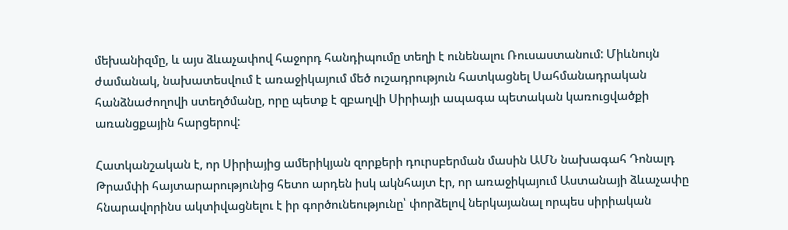մեխանիզմը, և այս ձևաչափով հաջորդ հանդիպումը տեղի է ունենալու Ռուսաստանում: Միևնույն ժամանակ, նախատեսվում է առաջիկայում մեծ ուշադրություն հատկացնել Սահմանադրական հանձնաժողովի ստեղծմանը, որը պետք է զբաղվի Սիրիայի ապագա պետական կառուցվածքի առանցքային հարցերով:

Հատկանշական է, որ Սիրիայից ամերիկյան զորքերի դուրսբերման մասին ԱՄՆ նախագահ Դոնալդ Թրամփի հայտարարությունից հետո արդեն իսկ ակնհայտ էր, որ առաջիկայում Աստանայի ձևաչափը հնարավորինս ակտիվացնելու է իր գործունեությունը՝ փորձելով ներկայանալ որպես սիրիական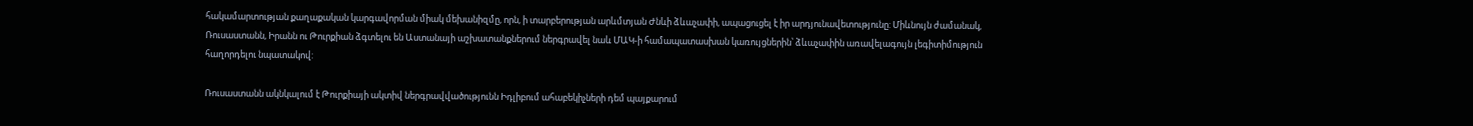հակամարտության քաղաքական կարգավորման միակ մեխանիզմը, որն, ի տարբերության արևմտյան Ժնևի ձևաչափի, ապացուցել է իր արդյունավետությունը: Միևնույն ժամանակ, Ռուսաստանն, Իրանն ու Թուրքիան ձգտելու են Աստանայի աշխատանքներում ներգրավել նաև ՄԱԿ-ի համապատասխան կառույցներին՝ ձևաչափին առավելագույն լեգիտիմություն հաղորդելու նպատակով:

Ռուսաստանն ակնկալում է Թուրքիայի ակտիվ ներգրավվածությունն Իդլիբում ահաբեկիչների դեմ պայքարում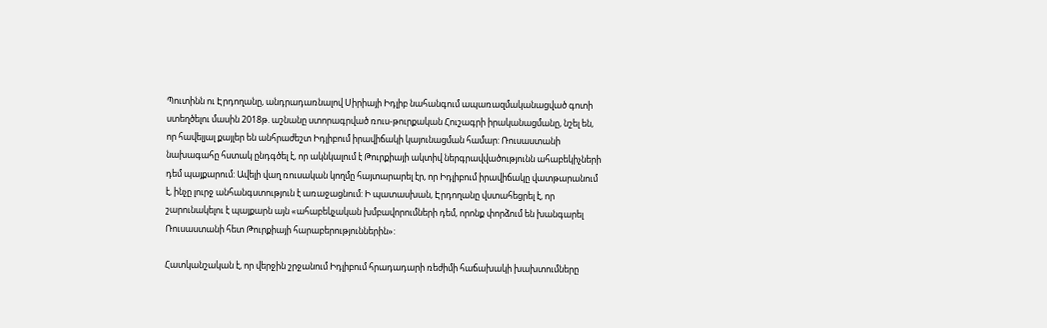Պուտինն ու Էրդողանը, անդրադառնալով Սիրիայի Իդլիբ նահանգում ապառազմականացված գոտի ստեղծելու մասին 2018թ. աշնանը ստորագրված ռուս-թուրքական Հուշագրի իրականացմանը, նշել են, որ հավելյալ քայլեր են անհրաժեշտ Իդլիբում իրավիճակի կայունացման համար: Ռուսաստանի նախագահը հստակ ընդգծել է, որ ակնկալում է Թուրքիայի ակտիվ ներգրավվածությունն ահաբեկիչների դեմ պայքարում: Ավելի վաղ ռուսական կողմը հայտարարել էր, որ Իդլիբում իրավիճակը վատթարանում է, ինչը լուրջ անհանգստություն է առաջացնում: Ի պատասխան, Էրդողանը վստահեցրել է, որ շարունակելու է պայքարն այն «ահաբեկչական խմբավորումների դեմ, որոնք փորձում են խանգարել Ռուսաստանի հետ Թուրքիայի հարաբերություններին»:

Հատկանշական է, որ վերջին շրջանում Իդլիբում հրադադարի ռեժիմի հաճախակի խախտումները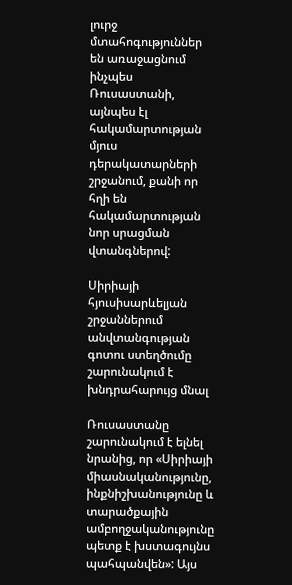լուրջ մտահոգություններ են առաջացնում ինչպես Ռուսաստանի, այնպես էլ հակամարտության մյուս դերակատարների շրջանում, քանի որ հղի են հակամարտության նոր սրացման վտանգներով:

Սիրիայի հյուսիսարևելյան շրջաններում անվտանգության գոտու ստեղծումը շարունակում է խնդրահարույց մնալ

Ռուսաստանը շարունակում է ելնել նրանից, որ «Սիրիայի միասնականությունը, ինքնիշխանությունը և տարածքային ամբողջականությունը պետք է խստագույնս պահպանվեն»: Այս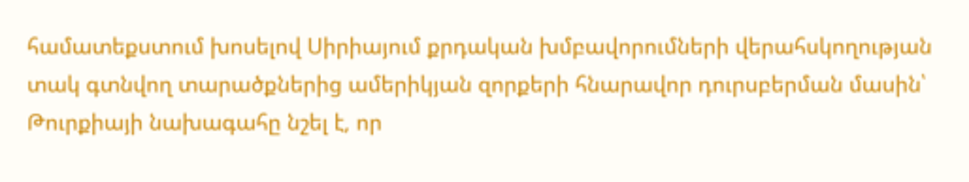համատեքստում խոսելով Սիրիայում քրդական խմբավորումների վերահսկողության տակ գտնվող տարածքներից ամերիկյան զորքերի հնարավոր դուրսբերման մասին՝ Թուրքիայի նախագահը նշել է, որ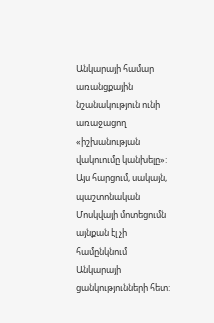Անկարայի համար առանցքային նշանակություն ունի առաջացող «իշխանության վակուումը կանխելը»: Այս հարցում, սակայն, պաշտոնական Մոսկվայի մոտեցումն այնքան էլ չի համընկնում Անկարայի ցանկությունների հետ: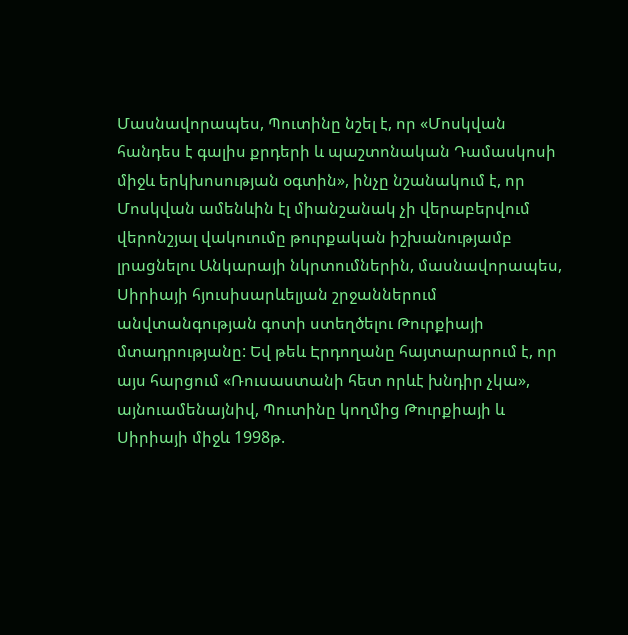Մասնավորապես, Պուտինը նշել է, որ «Մոսկվան հանդես է գալիս քրդերի և պաշտոնական Դամասկոսի միջև երկխոսության օգտին», ինչը նշանակում է, որ Մոսկվան ամենևին էլ միանշանակ չի վերաբերվում վերոնշյալ վակուումը թուրքական իշխանությամբ լրացնելու Անկարայի նկրտումներին, մասնավորապես, Սիրիայի հյուսիսարևելյան շրջաններում անվտանգության գոտի ստեղծելու Թուրքիայի մտադրությանը: Եվ թեև Էրդողանը հայտարարում է, որ այս հարցում «Ռուսաստանի հետ որևէ խնդիր չկա», այնուամենայնիվ, Պուտինը կողմից Թուրքիայի և Սիրիայի միջև 1998թ.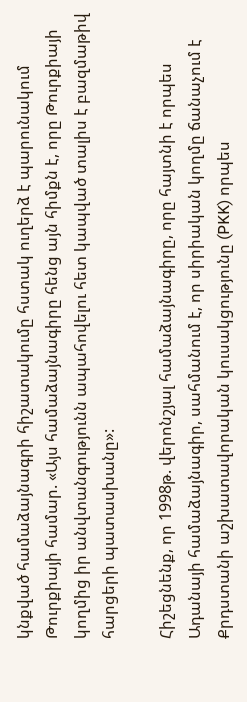կնքված համաձայնագրի հիշատակումը հստակ ուղերձ է պարունակում Թուրքիայի համար. «Այս համաձայնագիրը հենց այն հիմքն է, որը Թուրքիայի կողմից իր անվտանգությունն ապահովելու հետ կապված տալիս է բազմաթիվ հարցերի պատասխանը»:

Հիշեցնենք, որ 1998թ. վերոնշյալ համաձայնագիրը, որը հայտնի է որպես Ադանայի համաձայնագիր, սահմանում է, որ սիրիական կողմը ճանաչում է Քրդստանի աշխատավորական կուսակցությունը (PKK) որպես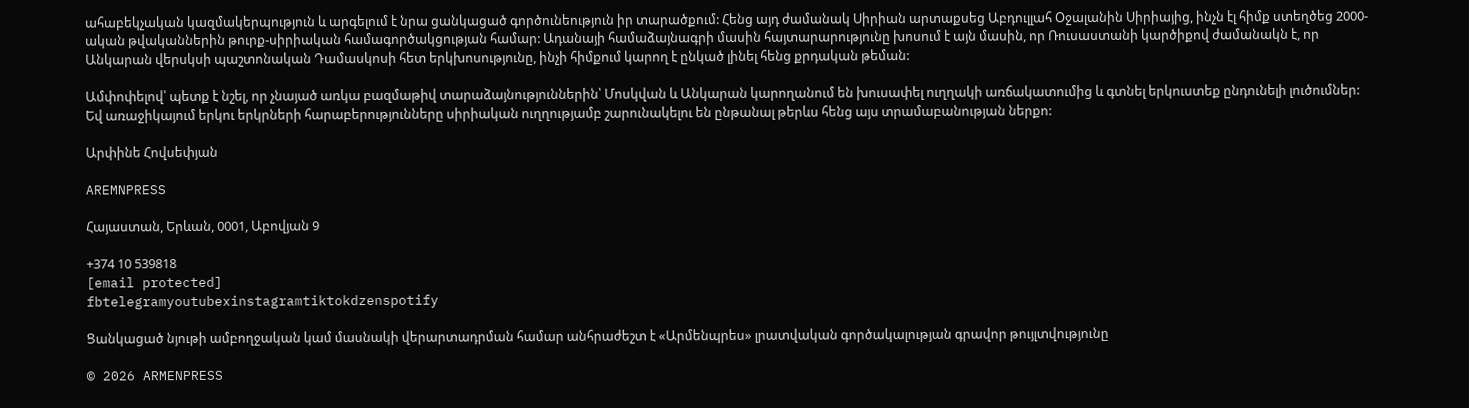ահաբեկչական կազմակերպություն և արգելում է նրա ցանկացած գործունեություն իր տարածքում: Հենց այդ ժամանակ Սիրիան արտաքսեց Աբդուլլահ Օջալանին Սիրիայից, ինչն էլ հիմք ստեղծեց 2000-ական թվականներին թուրք-սիրիական համագործակցության համար: Ադանայի համաձայնագրի մասին հայտարարությունը խոսում է այն մասին, որ Ռուսաստանի կարծիքով ժամանակն է, որ Անկարան վերսկսի պաշտոնական Դամասկոսի հետ երկխոսությունը, ինչի հիմքում կարող է ընկած լինել հենց քրդական թեման:

Ամփոփելով՝ պետք է նշել, որ չնայած առկա բազմաթիվ տարաձայնություններին՝ Մոսկվան և Անկարան կարողանում են խուսափել ուղղակի առճակատումից և գտնել երկուստեք ընդունելի լուծումներ: Եվ առաջիկայում երկու երկրների հարաբերությունները սիրիական ուղղությամբ շարունակելու են ընթանալ թերևս հենց այս տրամաբանության ներքո:

Արփինե Հովսեփյան

AREMNPRESS

Հայաստան, Երևան, 0001, Աբովյան 9

+374 10 539818
[email protected]
fbtelegramyoutubexinstagramtiktokdzenspotify

Ցանկացած նյութի ամբողջական կամ մասնակի վերարտադրման համար անհրաժեշտ է «Արմենպրես» լրատվական գործակալության գրավոր թույլտվությունը

© 2026 ARMENPRESS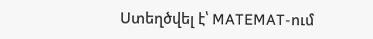Ստեղծվել է՝ MATEMAT-ում